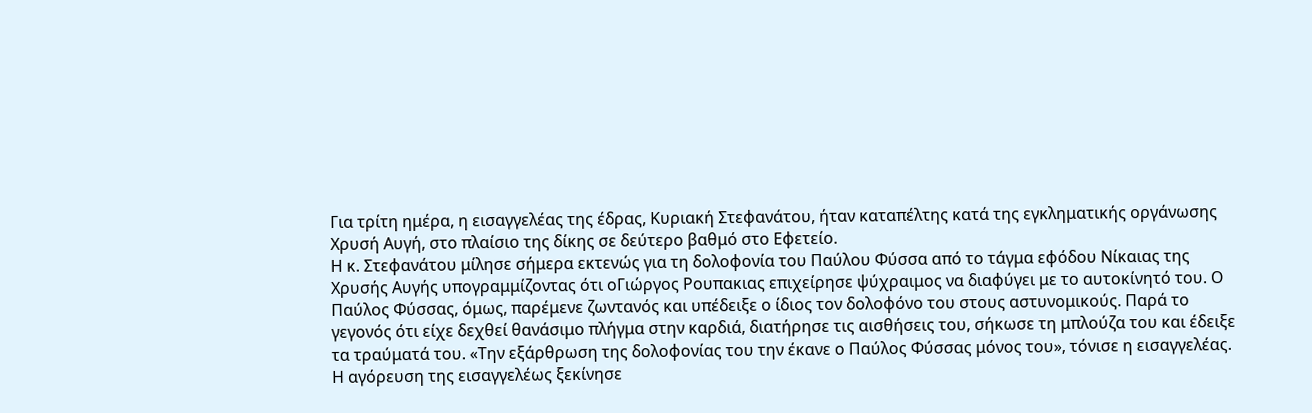Για τρίτη ημέρα, η εισαγγελέας της έδρας, Κυριακή Στεφανάτου, ήταν καταπέλτης κατά της εγκληματικής οργάνωσης Χρυσή Αυγή, στο πλαίσιο της δίκης σε δεύτερο βαθμό στο Εφετείο.
Η κ. Στεφανάτου μίλησε σήμερα εκτενώς για τη δολοφονία του Παύλου Φύσσα από το τάγμα εφόδου Νίκαιας της Χρυσής Αυγής υπογραμμίζοντας ότι οΓιώργος Ρουπακιας επιχείρησε ψύχραιμος να διαφύγει με το αυτοκίνητό του. Ο Παύλος Φύσσας, όμως, παρέμενε ζωντανός και υπέδειξε ο ίδιος τον δολοφόνο του στους αστυνομικούς. Παρά το γεγονός ότι είχε δεχθεί θανάσιμο πλήγμα στην καρδιά, διατήρησε τις αισθήσεις του, σήκωσε τη μπλούζα του και έδειξε τα τραύματά του. «Την εξάρθρωση της δολοφονίας του την έκανε ο Παύλος Φύσσας μόνος του», τόνισε η εισαγγελέας.
Η αγόρευση της εισαγγελέως ξεκίνησε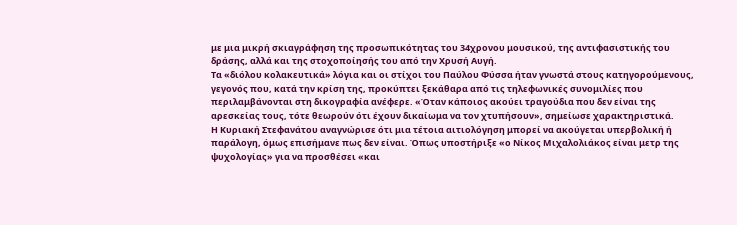με μια μικρή σκιαγράφηση της προσωπικότητας του 34χρονου μουσικού, της αντιφασιστικής του δράσης, αλλά και της στοχοποίησής του από την Χρυσή Αυγή.
Τα «διόλου κολακευτικά» λόγια και οι στίχοι του Παύλου Φύσσα ήταν γνωστά στους κατηγορούμενους, γεγονός που, κατά την κρίση της, προκύπτει ξεκάθαρα από τις τηλεφωνικές συνομιλίες που περιλαμβάνονται στη δικογραφία ανέφερε. «Όταν κάποιος ακούει τραγούδια που δεν είναι της αρεσκείας τους, τότε θεωρούν ότι έχουν δικαίωμα να τον χτυπήσουν», σημείωσε χαρακτηριστικά.
Η Κυριακή Στεφανάτου αναγνώρισε ότι μια τέτοια αιτιολόγηση μπορεί να ακούγεται υπερβολική ή παράλογη, όμως επισήμανε πως δεν είναι. Όπως υποστήριξε «ο Νίκος Μιχαλολιάκος είναι μετρ της ψυχολογίας» για να προσθέσει «και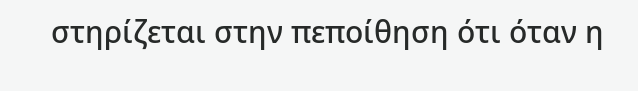στηρίζεται στην πεποίθηση ότι όταν η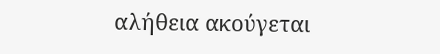αλήθεια ακούγεται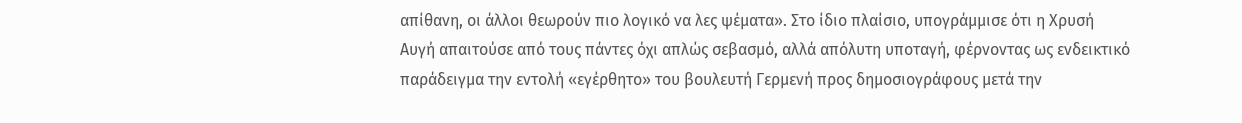απίθανη, οι άλλοι θεωρούν πιο λογικό να λες ψέματα». Στο ίδιο πλαίσιο, υπογράμμισε ότι η Χρυσή Αυγή απαιτούσε από τους πάντες όχι απλώς σεβασμό, αλλά απόλυτη υποταγή, φέρνοντας ως ενδεικτικό παράδειγμα την εντολή «εγέρθητο» του βουλευτή Γερμενή προς δημοσιογράφους μετά την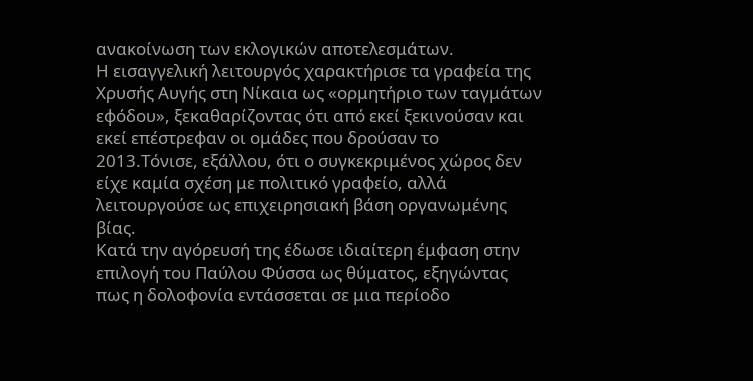ανακοίνωση των εκλογικών αποτελεσμάτων.
Η εισαγγελική λειτουργός χαρακτήρισε τα γραφεία της Χρυσής Αυγής στη Νίκαια ως «ορμητήριο των ταγμάτων εφόδου», ξεκαθαρίζοντας ότι από εκεί ξεκινούσαν και εκεί επέστρεφαν οι ομάδες που δρούσαν το 2013.Τόνισε, εξάλλου, ότι ο συγκεκριμένος χώρος δεν είχε καμία σχέση με πολιτικό γραφείο, αλλά λειτουργούσε ως επιχειρησιακή βάση οργανωμένης βίας.
Κατά την αγόρευσή της έδωσε ιδιαίτερη έμφαση στην επιλογή του Παύλου Φύσσα ως θύματος, εξηγώντας πως η δολοφονία εντάσσεται σε μια περίοδο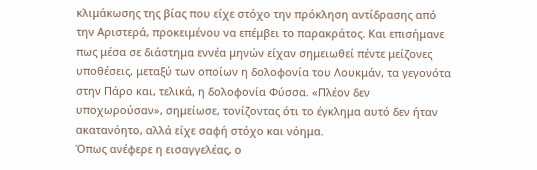κλιμάκωσης της βίας που είχε στόχο την πρόκληση αντίδρασης από την Αριστερά, προκειμένου να επέμβει το παρακράτος. Και επισήμανε πως μέσα σε διάστημα εννέα μηνών είχαν σημειωθεί πέντε μείζονες υποθέσεις, μεταξύ των οποίων η δολοφονία του Λουκμάν, τα γεγονότα στην Πάρο και, τελικά, η δολοφονία Φύσσα. «Πλέον δεν υποχωρούσαν», σημείωσε, τονίζοντας ότι το έγκλημα αυτό δεν ήταν ακατανόητο, αλλά είχε σαφή στόχο και νόημα.
Όπως ανέφερε η εισαγγελέας, ο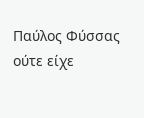Παύλος Φύσσας ούτε είχε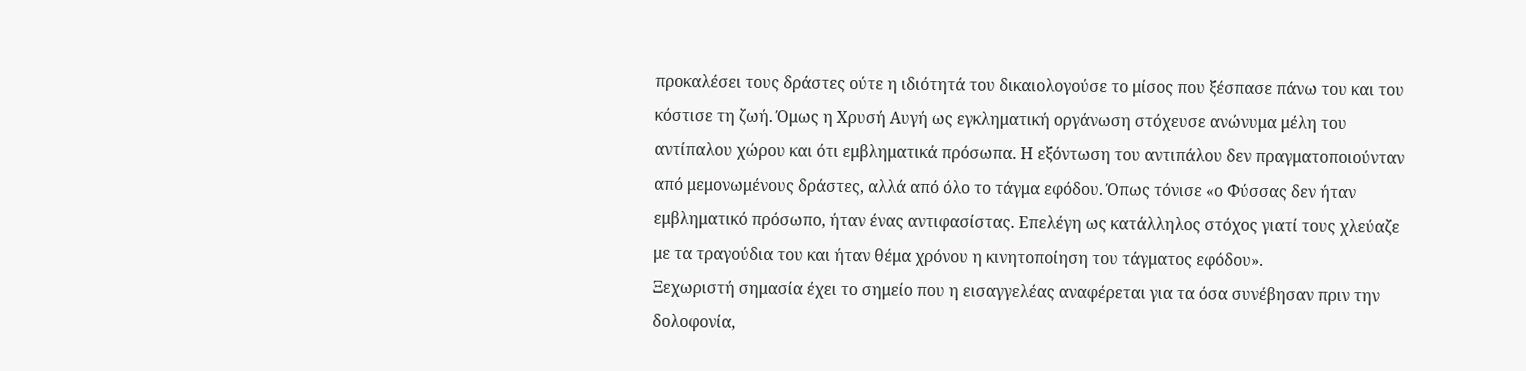προκαλέσει τους δράστες ούτε η ιδιότητά του δικαιολογούσε το μίσος που ξέσπασε πάνω του και του κόστισε τη ζωή. Όμως η Χρυσή Αυγή ως εγκληματική οργάνωση στόχευσε ανώνυμα μέλη του αντίπαλου χώρου και ότι εμβληματικά πρόσωπα. Η εξόντωση του αντιπάλου δεν πραγματοποιούνταν από μεμονωμένους δράστες, αλλά από όλο το τάγμα εφόδου. Όπως τόνισε «ο Φύσσας δεν ήταν εμβληματικό πρόσωπο, ήταν ένας αντιφασίστας. Επελέγη ως κατάλληλος στόχος γιατί τους χλεύαζε με τα τραγούδια του και ήταν θέμα χρόνου η κινητοποίηση του τάγματος εφόδου».
Ξεχωριστή σημασία έχει το σημείο που η εισαγγελέας αναφέρεται για τα όσα συνέβησαν πριν την δολοφονία,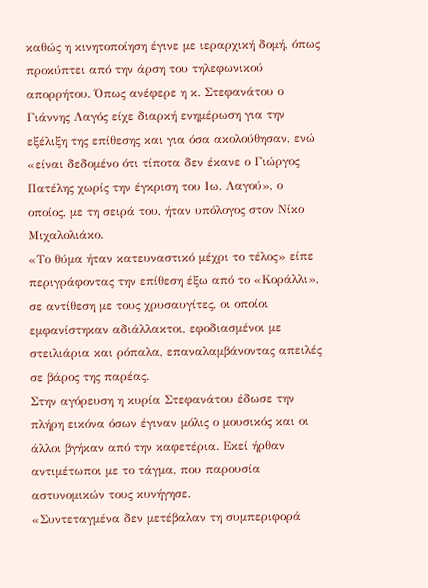καθώς η κινητοποίηση έγινε με ιεραρχική δομή, όπως προκύπτει από την άρση του τηλεφωνικού απορρήτου. Όπως ανέφερε η κ. Στεφανάτου ο Γιάννης Λαγός είχε διαρκή ενημέρωση για την εξέλιξη της επίθεσης και για όσα ακολούθησαν, ενώ «είναι δεδομένο ότι τίποτα δεν έκανε ο Γιώργος Πατέλης χωρίς την έγκριση του Ιω. Λαγού», ο οποίος, με τη σειρά του, ήταν υπόλογος στον Νίκο Μιχαλολιάκο.
«Το θύμα ήταν κατευναστικό μέχρι το τέλος» είπε περιγράφοντας την επίθεση έξω από το «Κοράλλι», σε αντίθεση με τους χρυσαυγίτες, οι οποίοι εμφανίστηκαν αδιάλλακτοι, εφοδιασμένοι με στειλιάρια και ρόπαλα, επαναλαμβάνοντας απειλές σε βάρος της παρέας.
Στην αγόρευση η κυρία Στεφανάτου έδωσε την πλήρη εικόνα όσων έγιναν μόλις ο μουσικός και οι άλλοι βγήκαν από την καφετέρια. Εκεί ήρθαν αντιμέτωποι με το τάγμα, που παρουσία αστυνομικών τους κυνήγησε.
«Συντεταγμένα δεν μετέβαλαν τη συμπεριφορά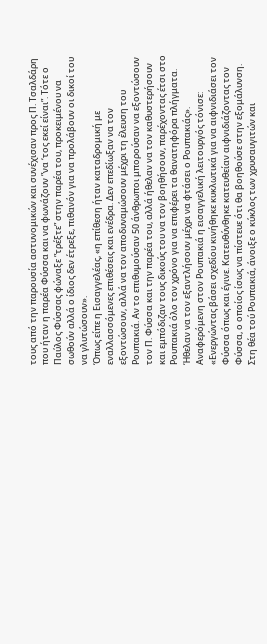τους από την παρουσία αστυνομικών και συνέχισαν προς Π. Τσαλδάρη που ήταν η παρέα Φύσσα και να φωνάζουν ”να ‘τος εκεί είναι”. Τότε ο Παύλος Φύσσας φώναξε ”τρέξτε” στην παρέα του, προκειμένου να σωθούν αλλά ο ίδιος δεν έτρεξε, πιθανόν για να προλάβουν οι δικοί του να γλυτώσουν».
Όπως είπε η Εισαγγελέας, «η επίθεση ήταν καταδρομική με εναλλασσόμενες επιθέσεις και ενέδρα. Δεν επεδίωξαν να τον εξοντώσουν, αλλά να τον αποδυναμώσουν μέχρι τη έλευση του Ρουπακιά. Αν το επιθυμούσαν 50 άνθρωποι μπορούσαν να εξοντώσουν τον Π. Φύσσα και την παρέα του, αλλά ήθελαν να τον καθυστερήσουν και εμπόδιζαν τους δικούς του να τον βοηθήσουν, παρέχοντας έτσι στο Ρουπακιά όλο τον χρόνο για να επιφέρει τα θανατηφόρα πλήγματα. Ήθελαν να τον εξαντλήσουν μέχρι να φτάσει ο Ρουπακιάς».
Αναφερόμενη στον Ρουπακιά η εισαγγελική λειτουργός τόνισε:
«Ενεργώντας βάσει σχεδίου κινήθηκε κυκλωτικά για να αιφνιδιάσει τον Φύσσα όπως και έγινε. Κατευθύνθηκε κατευθείαν αιφνιδιάζοντας τον Φύσσα, ο οποίος ίσως να πίστευε ότι θα βοηθούσε στην εξομάλυνση. Στη θέα τού Ρουπακιά, άνοιξε ο κύκλος των χρυσαυγιτών και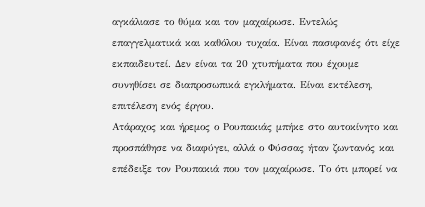αγκάλιασε το θύμα και τον μαχαίρωσε. Εντελώς επαγγελματικά και καθόλου τυχαία. Είναι πασιφανές ότι είχε εκπαιδευτεί. Δεν είναι τα 20 χτυπήματα που έχουμε συνηθίσει σε διαπροσωπικά εγκλήματα. Είναι εκτέλεση, επιτέλεση ενός έργου.
Ατάραχος και ήρεμος ο Ρουπακιάς μπήκε στο αυτοκίνητο και προσπάθησε να διαφύγει, αλλά ο Φύσσας ήταν ζωντανός και επέδειξε τον Ρουπακιά που τον μαχαίρωσε. Το ότι μπορεί να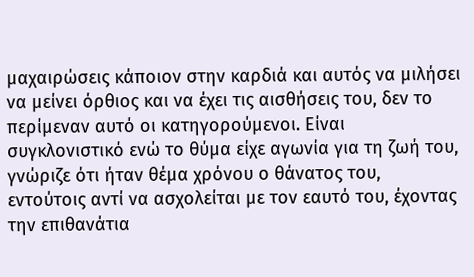μαχαιρώσεις κάποιον στην καρδιά και αυτός να μιλήσει να μείνει όρθιος και να έχει τις αισθήσεις του, δεν το περίμεναν αυτό οι κατηγορούμενοι. Είναι συγκλονιστικό ενώ το θύμα είχε αγωνία για τη ζωή του, γνώριζε ότι ήταν θέμα χρόνου ο θάνατος του, εντούτοις αντί να ασχολείται με τον εαυτό του, έχοντας την επιθανάτια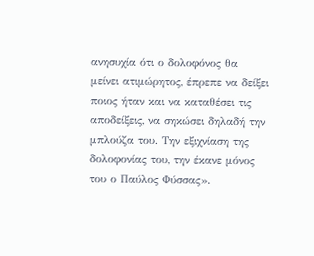ανησυχία ότι ο δολοφόνος θα μείνει ατιμώρητος, έπρεπε να δείξει ποιος ήταν και να καταθέσει τις αποδείξεις, να σηκώσει δηλαδή την μπλούζα του. Την εξιχνίαση της δολοφονίας του, την έκανε μόνος του ο Παύλος Φύσσας».